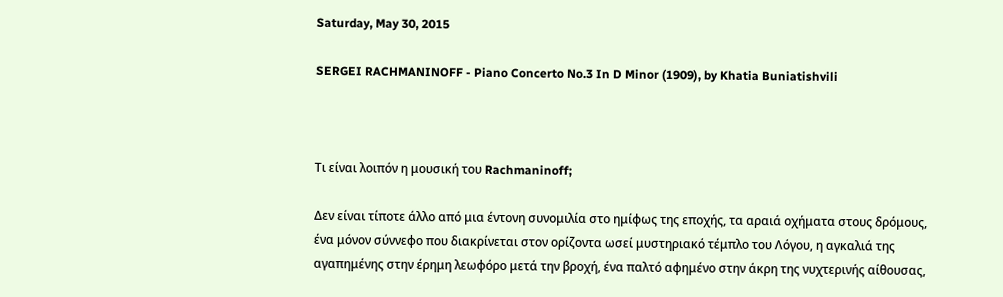Saturday, May 30, 2015

SERGEI RACHMANINOFF - Piano Concerto No.3 In D Minor (1909), by Khatia Buniatishvili



Τι είναι λοιπόν η μουσική του Rachmaninoff;

Δεν είναι τίποτε άλλο από μια έντονη συνομιλία στο ημίφως της εποχής, τα αραιά οχήματα στους δρόμους, ένα μόνον σύννεφο που διακρίνεται στον ορίζοντα ωσεί μυστηριακό τέμπλο του Λόγου, η αγκαλιά της αγαπημένης στην έρημη λεωφόρο μετά την βροχή, ένα παλτό αφημένο στην άκρη της νυχτερινής αίθουσας,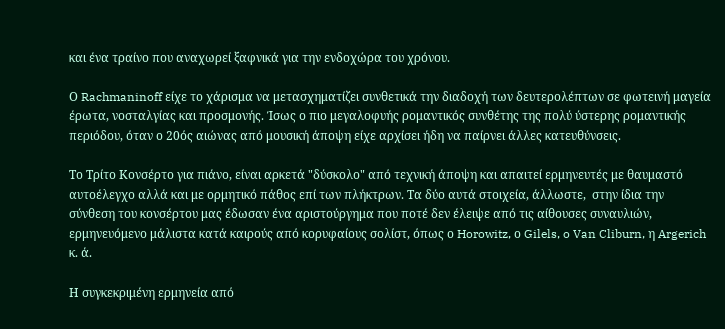και ένα τραίνο που αναχωρεί ξαφνικά για την ενδοχώρα του χρόνου.

Ο Rachmaninoff είχε το χάρισμα να μετασχηματίζει συνθετικά την διαδοχή των δευτερολέπτων σε φωτεινή μαγεία έρωτα, νοσταλγίας και προσμονής. Ίσως ο πιο μεγαλοφυής ρομαντικός συνθέτης της πολύ ύστερης ρομαντικής περιόδου, όταν ο 20ός αιώνας από μουσική άποψη είχε αρχίσει ήδη να παίρνει άλλες κατευθύνσεις.

Το Τρίτο Κονσέρτο για πιάνο, είναι αρκετά "δύσκολο" από τεχνική άποψη και απαιτεί ερμηνευτές με θαυμαστό αυτοέλεγχο αλλά και με ορμητικό πάθος επί των πλήκτρων. Τα δύο αυτά στοιχεία, άλλωστε,  στην ίδια την σύνθεση του κονσέρτου μας έδωσαν ένα αριστούργημα που ποτέ δεν έλειψε από τις αίθουσες συναυλιών, ερμηνευόμενο μάλιστα κατά καιρούς από κορυφαίους σολίστ, όπως ο Horowitz, ο Gilels, o Van Cliburn, η Argerich κ. ά.

Η συγκεκριμένη ερμηνεία από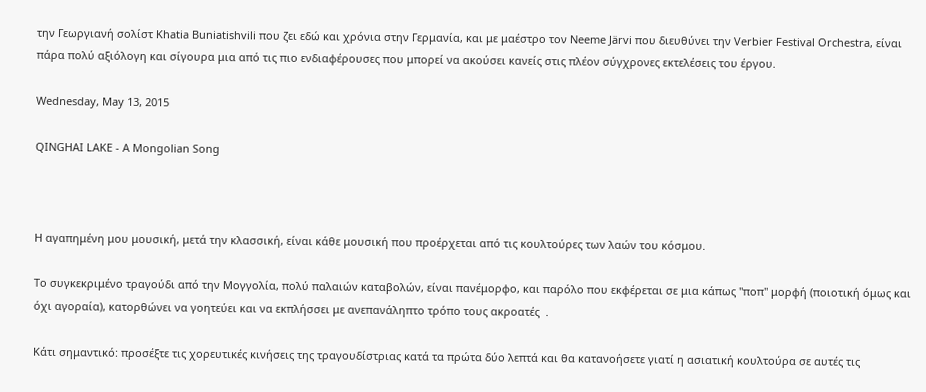την Γεωργιανή σολίστ Khatia Buniatishvili που ζει εδώ και χρόνια στην Γερμανία, και με μαέστρο τον Neeme Järvi που διευθύνει την Verbier Festival Orchestra, είναι πάρα πολύ αξιόλογη και σίγουρα μια από τις πιο ενδιαφέρουσες που μπορεί να ακούσει κανείς στις πλέον σύγχρονες εκτελέσεις του έργου.

Wednesday, May 13, 2015

QINGHAI LAKE - A Mongolian Song



Η αγαπημένη μου μουσική, μετά την κλασσική, είναι κάθε μουσική που προέρχεται από τις κουλτούρες των λαών του κόσμου.

Το συγκεκριμένο τραγούδι από την Μογγολία, πολύ παλαιών καταβολών, είναι πανέμορφο, και παρόλο που εκφέρεται σε μια κάπως "ποπ" μορφή (ποιοτική όμως και όχι αγοραία), κατορθώνει να γοητεύει και να εκπλήσσει με ανεπανάληπτο τρόπο τους ακροατές  .

Κάτι σημαντικό: προσέξτε τις χορευτικές κινήσεις της τραγουδίστριας κατά τα πρώτα δύο λεπτά και θα κατανοήσετε γιατί η ασιατική κουλτούρα σε αυτές τις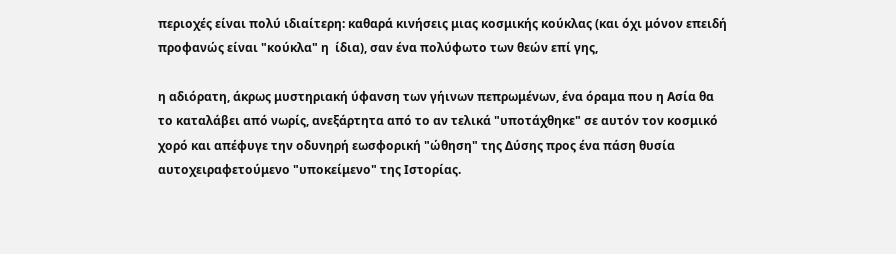περιοχές είναι πολύ ιδιαίτερη: καθαρά κινήσεις μιας κοσμικής κούκλας (και όχι μόνον επειδή προφανώς είναι "κούκλα" η  ίδια), σαν ένα πολύφωτο των θεών επί γης,

η αδιόρατη, άκρως μυστηριακή ύφανση των γήινων πεπρωμένων, ένα όραμα που η Ασία θα το καταλάβει από νωρίς, ανεξάρτητα από το αν τελικά "υποτάχθηκε" σε αυτόν τον κοσμικό χορό και απέφυγε την οδυνηρή εωσφορική "ώθηση" της Δύσης προς ένα πάση θυσία αυτοχειραφετούμενο "υποκείμενο" της Ιστορίας.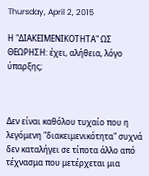Thursday, April 2, 2015

Η "ΔΙΑΚΕΙΜΕΝΙΚΟΤΗΤΑ" ΩΣ ΘΕΩΡΗΣΗ: έχει, αλήθεια, λόγο ύπαρξης;



Δεν είναι καθόλου τυχαίο που η λεγόμενη "διακειμενικότητα" συχνά δεν καταλήγει σε τίποτα άλλο από τέχνασμα που μετέρχεται μια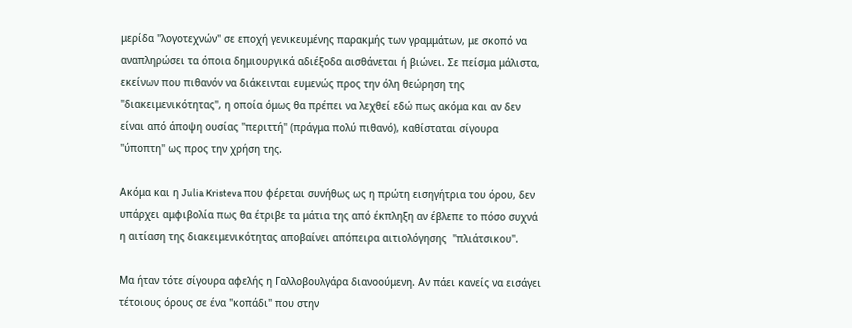μερίδα "λογοτεχνών" σε εποχή γενικευμένης παρακμής των γραμμάτων, με σκοπό να αναπληρώσει τα όποια δημιουργικά αδιέξοδα αισθάνεται ή βιώνει. Σε πείσμα μάλιστα, εκείνων που πιθανόν να διάκεινται ευμενώς προς την όλη θεώρηση της "διακειμενικότητας", η οποία όμως θα πρέπει να λεχθεί εδώ πως ακόμα και αν δεν είναι από άποψη ουσίας "περιττή" (πράγμα πολύ πιθανό), καθίσταται σίγουρα "ύποπτη" ως προς την χρήση της.

Ακόμα και η Julia Kristeva που φέρεται συνήθως ως η πρώτη εισηγήτρια του όρου, δεν υπάρχει αμφιβολία πως θα έτριβε τα μάτια της από έκπληξη αν έβλεπε το πόσο συχνά η αιτίαση της διακειμενικότητας αποβαίνει απόπειρα αιτιολόγησης  "πλιάτσικου".

Μα ήταν τότε σίγουρα αφελής η Γαλλοβουλγάρα διανοούμενη. Αν πάει κανείς να εισάγει τέτοιους όρους σε ένα "κοπάδι" που στην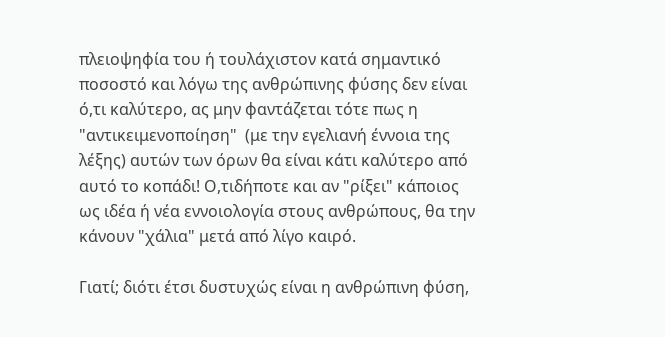πλειοψηφία του ή τουλάχιστον κατά σημαντικό ποσοστό και λόγω της ανθρώπινης φύσης δεν είναι ό,τι καλύτερο, ας μην φαντάζεται τότε πως η "αντικειμενοποίηση"  (με την εγελιανή έννοια της λέξης) αυτών των όρων θα είναι κάτι καλύτερο από αυτό το κοπάδι! Ο,τιδήποτε και αν "ρίξει" κάποιος ως ιδέα ή νέα εννοιολογία στους ανθρώπους, θα την κάνουν "χάλια" μετά από λίγο καιρό.

Γιατί; διότι έτσι δυστυχώς είναι η ανθρώπινη φύση,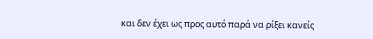και δεν έχει ως προς αυτό παρά να ρίξει κανείς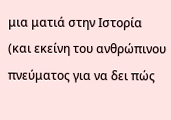μια ματιά στην Ιστορία (και εκείνη του ανθρώπινου πνεύματος για να δει πώς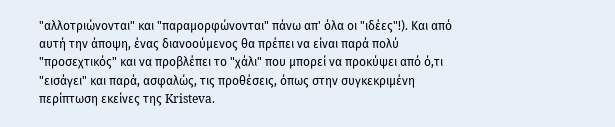"αλλοτριώνονται" και "παραμορφώνονται" πάνω απ' όλα οι "ιδέες"!). Και από αυτή την άποψη, ένας διανοούμενος θα πρέπει να είναι παρά πολύ "προσεχτικός" και να προβλέπει το "χάλι" που μπορεί να προκύψει από ό,τι "εισάγει" και παρά, ασφαλώς, τις προθέσεις, όπως στην συγκεκριμένη περίπτωση εκείνες της Kristeva.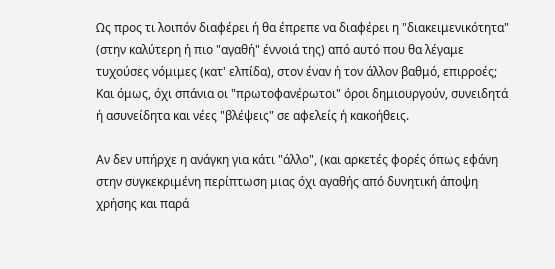Ως προς τι λοιπόν διαφέρει ή θα έπρεπε να διαφέρει η "διακειμενικότητα" (στην καλύτερη ή πιο "αγαθή" έννοιά της) από αυτό που θα λέγαμε τυχούσες νόμιμες (κατ' ελπίδα), στον έναν ή τον άλλον βαθμό, επιρροές; Και όμως, όχι σπάνια οι "πρωτοφανέρωτοι" όροι δημιουργούν, συνειδητά ή ασυνείδητα και νέες "βλέψεις" σε αφελείς ή κακοήθεις.

Αν δεν υπήρχε η ανάγκη για κάτι "άλλο", (και αρκετές φορές όπως εφάνη στην συγκεκριμένη περίπτωση μιας όχι αγαθής από δυνητική άποψη χρήσης και παρά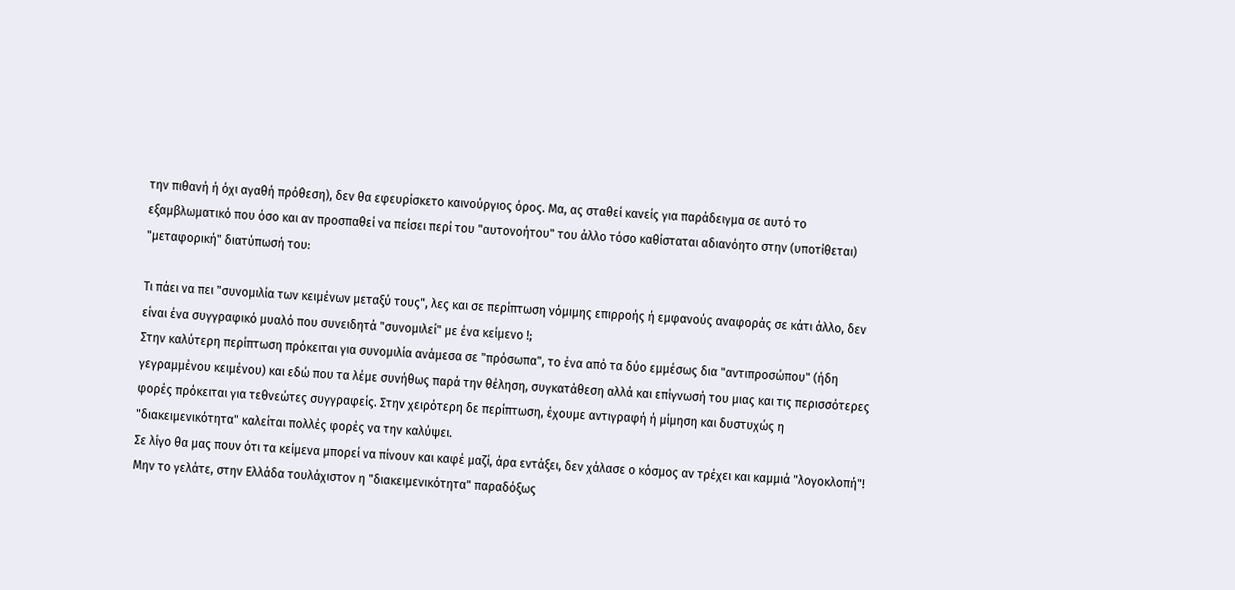την πιθανή ή όχι αγαθή πρόθεση), δεν θα εφευρίσκετο καινούργιος όρος. Μα, ας σταθεί κανείς για παράδειγμα σε αυτό το εξαμβλωματικό που όσο και αν προσπαθεί να πείσει περί του "αυτονοήτου" του άλλο τόσο καθίσταται αδιανόητο στην (υποτίθεται) "μεταφορική" διατύπωσή του:

Τι πάει να πει "συνομιλία των κειμένων μεταξύ τους", λες και σε περίπτωση νόμιμης επιρροής ή εμφανούς αναφοράς σε κάτι άλλο, δεν είναι ένα συγγραφικό μυαλό που συνειδητά "συνομιλεί" με ένα κείμενο !;
Στην καλύτερη περίπτωση πρόκειται για συνομιλία ανάμεσα σε "πρόσωπα", το ένα από τα δύο εμμέσως δια "αντιπροσώπου" (ήδη γεγραμμένου κειμένου) και εδώ που τα λέμε συνήθως παρά την θέληση, συγκατάθεση αλλά και επίγνωσή του μιας και τις περισσότερες φορές πρόκειται για τεθνεώτες συγγραφείς. Στην χειρότερη δε περίπτωση, έχουμε αντιγραφή ή μίμηση και δυστυχώς η "διακειμενικότητα" καλείται πολλές φορές να την καλύψει.
Σε λίγο θα μας πουν ότι τα κείμενα μπορεί να πίνουν και καφέ μαζί, άρα εντάξει, δεν χάλασε ο κόσμος αν τρέχει και καμμιά "λογοκλοπή"!  Μην το γελάτε, στην Ελλάδα τουλάχιστον η "διακειμενικότητα" παραδόξως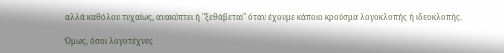αλλά καθόλου τυχαίως, ανακύπτει ή "ξεθάβεται" όταν έχουμε κάποιο κρούσμα λογοκλοπής ή ιδεοκλοπής.

Όμως, όσοι λογοτέχνες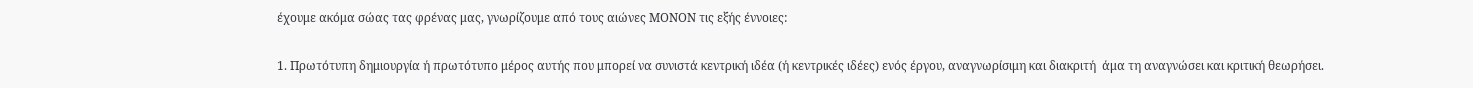έχουμε ακόμα σώας τας φρένας μας, γνωρίζουμε από τους αιώνες ΜΟΝΟΝ τις εξής έννοιες:

1. Πρωτότυπη δημιουργία ή πρωτότυπο μέρος αυτής που μπορεί να συνιστά κεντρική ιδέα (ή κεντρικές ιδέες) ενός έργου, αναγνωρίσιμη και διακριτή  άμα τη αναγνώσει και κριτική θεωρήσει.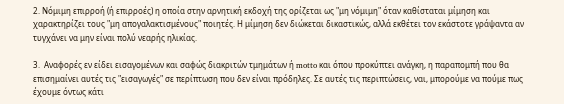2. Νόμιμη επιρροή (ή επιρροές) η οποία στην αρνητική εκδοχή της ορίζεται ως "μη νόμιμη" όταν καθίσταται μίμηση και χαρακτηρίζει τους "μη απογαλακτισμένους" ποιητές. Η μίμηση δεν διώκεται δικαστικώς, αλλά εκθέτει τον εκάστοτε γράψαντα αν τυγχάνει να μην είναι πολύ νεαρής ηλικίας.

3.  Αναφορές εν είδει εισαγομένων και σαφώς διακριτών τμημάτων ή motto και όπου προκύπτει ανάγκη, η παραπομπή που θα επισημαίνει αυτές τις "εισαγωγές" σε περίπτωση που δεν είναι πρόδηλες. Σε αυτές τις περιπτώσεις, ναι, μπορούμε να πούμε πως έχουμε όντως κάτι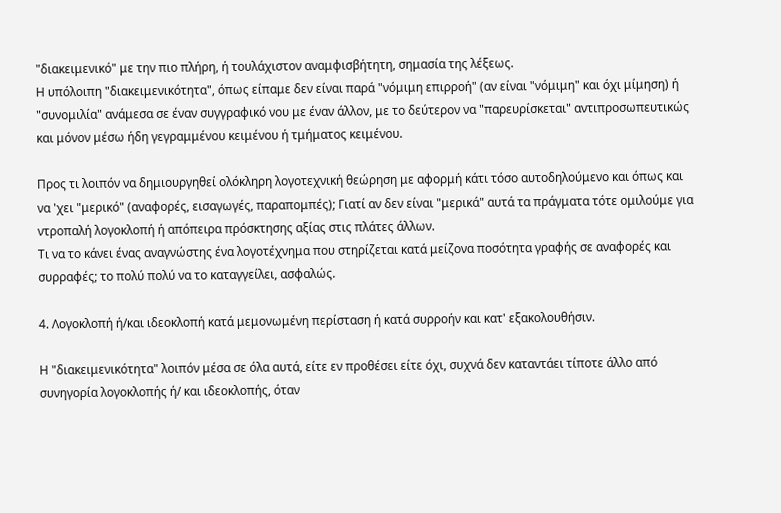"διακειμενικό" με την πιο πλήρη, ή τουλάχιστον αναμφισβήτητη, σημασία της λέξεως.
Η υπόλοιπη "διακειμενικότητα", όπως είπαμε δεν είναι παρά "νόμιμη επιρροή" (αν είναι "νόμιμη" και όχι μίμηση) ή "συνομιλία" ανάμεσα σε έναν συγγραφικό νου με έναν άλλον, με το δεύτερον να "παρευρίσκεται" αντιπροσωπευτικώς και μόνον μέσω ήδη γεγραμμένου κειμένου ή τμήματος κειμένου.

Προς τι λοιπόν να δημιουργηθεί ολόκληρη λογοτεχνική θεώρηση με αφορμή κάτι τόσο αυτοδηλούμενο και όπως και να 'χει "μερικό" (αναφορές, εισαγωγές, παραπομπές); Γιατί αν δεν είναι "μερικά" αυτά τα πράγματα τότε ομιλούμε για ντροπαλή λογοκλοπή ή απόπειρα πρόσκτησης αξίας στις πλάτες άλλων.
Τι να το κάνει ένας αναγνώστης ένα λογοτέχνημα που στηρίζεται κατά μείζονα ποσότητα γραφής σε αναφορές και συρραφές; το πολύ πολύ να το καταγγείλει, ασφαλώς.

4. Λογοκλοπή ή/και ιδεοκλοπή κατά μεμονωμένη περίσταση ή κατά συρροήν και κατ' εξακολουθήσιν.

Η "διακειμενικότητα" λοιπόν μέσα σε όλα αυτά, είτε εν προθέσει είτε όχι, συχνά δεν καταντάει τίποτε άλλο από συνηγορία λογοκλοπής ή/ και ιδεοκλοπής, όταν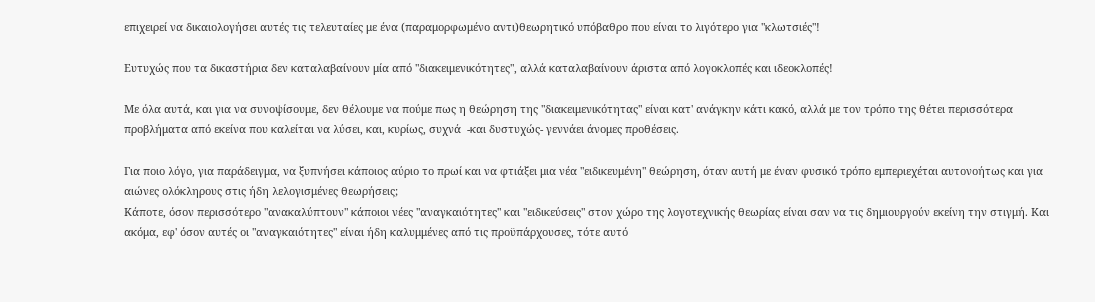επιχειρεί να δικαιολογήσει αυτές τις τελευταίες με ένα (παραμορφωμένο αντι)θεωρητικό υπόβαθρο που είναι το λιγότερο για "κλωτσιές"!

Ευτυχώς που τα δικαστήρια δεν καταλαβαίνουν μία από "διακειμενικότητες", αλλά καταλαβαίνουν άριστα από λογοκλοπές και ιδεοκλοπές!

Με όλα αυτά, και για να συνοψίσουμε, δεν θέλουμε να πούμε πως η θεώρηση της "διακειμενικότητας" είναι κατ' ανάγκην κάτι κακό, αλλά με τον τρόπο της θέτει περισσότερα προβλήματα από εκείνα που καλείται να λύσει, και, κυρίως, συχνά  -και δυστυχώς- γεννάει άνομες προθέσεις.

Για ποιο λόγο, για παράδειγμα, να ξυπνήσει κάποιος αύριο το πρωί και να φτιάξει μια νέα "ειδικευμένη" θεώρηση, όταν αυτή με έναν φυσικό τρόπο εμπεριεχέται αυτονοήτως και για αιώνες ολόκληρους στις ήδη λελογισμένες θεωρήσεις;
Κάποτε, όσον περισσότερο "ανακαλύπτουν" κάποιοι νέες "αναγκαιότητες" και "ειδικεύσεις" στον χώρο της λογοτεχνικής θεωρίας είναι σαν να τις δημιουργούν εκείνη την στιγμή. Και ακόμα, εφ' όσον αυτές οι "αναγκαιότητες" είναι ήδη καλυμμένες από τις προϋπάρχουσες, τότε αυτό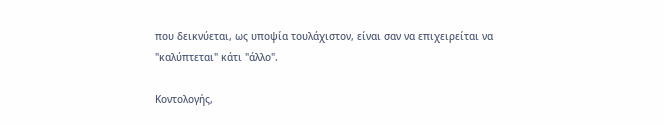που δεικνύεται, ως υποψία τουλάχιστον, είναι σαν να επιχειρείται να "καλύπτεται" κάτι "άλλο".

Κοντολογής,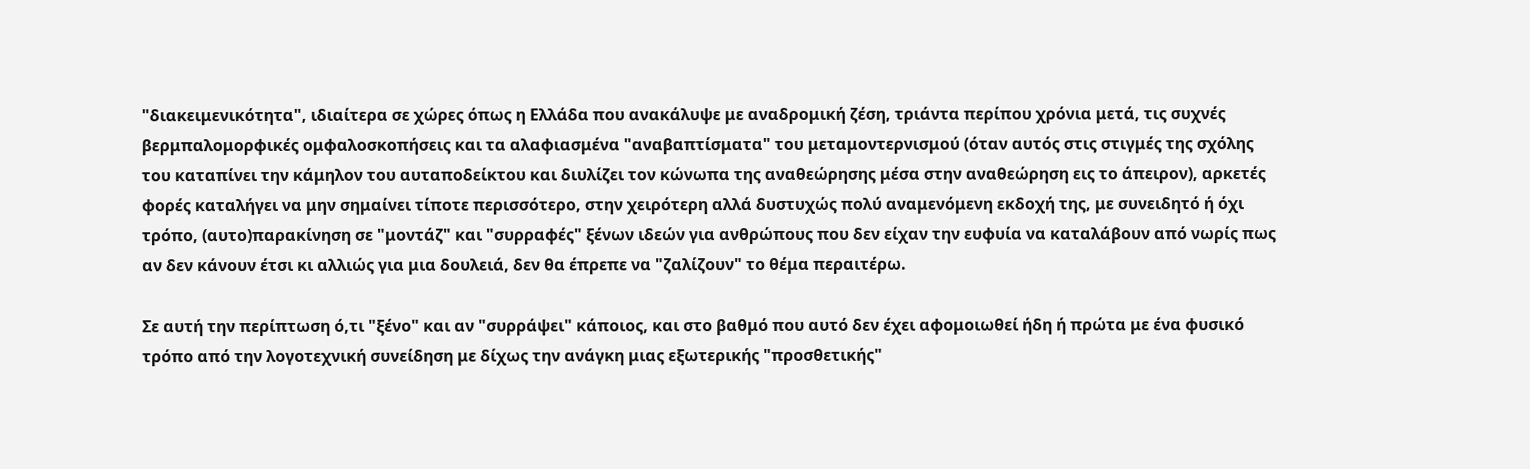"διακειμενικότητα", ιδιαίτερα σε χώρες όπως η Ελλάδα που ανακάλυψε με αναδρομική ζέση, τριάντα περίπου χρόνια μετά, τις συχνές βερμπαλομορφικές ομφαλοσκοπήσεις και τα αλαφιασμένα "αναβαπτίσματα" του μεταμοντερνισμού (όταν αυτός στις στιγμές της σχόλης του καταπίνει την κάμηλον του αυταποδείκτου και διυλίζει τον κώνωπα της αναθεώρησης μέσα στην αναθεώρηση εις το άπειρον), αρκετές φορές καταλήγει να μην σημαίνει τίποτε περισσότερο, στην χειρότερη αλλά δυστυχώς πολύ αναμενόμενη εκδοχή της, με συνειδητό ή όχι τρόπο, (αυτο)παρακίνηση σε "μοντάζ" και "συρραφές" ξένων ιδεών για ανθρώπους που δεν είχαν την ευφυία να καταλάβουν από νωρίς πως αν δεν κάνουν έτσι κι αλλιώς για μια δουλειά, δεν θα έπρεπε να "ζαλίζουν" το θέμα περαιτέρω.

Σε αυτή την περίπτωση ό,τι "ξένο" και αν "συρράψει" κάποιος, και στο βαθμό που αυτό δεν έχει αφομοιωθεί ήδη ή πρώτα με ένα φυσικό τρόπο από την λογοτεχνική συνείδηση με δίχως την ανάγκη μιας εξωτερικής "προσθετικής"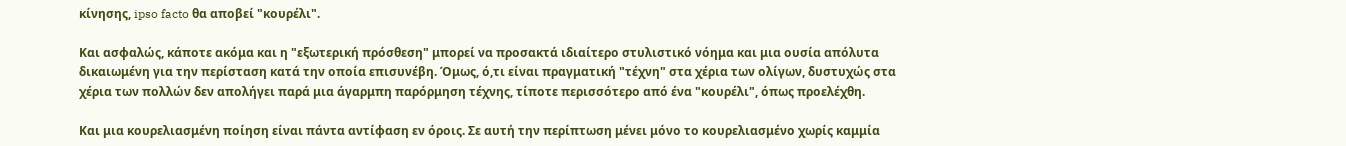κίνησης, ipso facto θα αποβεί "κουρέλι".

Και ασφαλώς, κάποτε ακόμα και η "εξωτερική πρόσθεση" μπορεί να προσακτά ιδιαίτερο στυλιστικό νόημα και μια ουσία απόλυτα δικαιωμένη για την περίσταση κατά την οποία επισυνέβη. Όμως, ό,τι είναι πραγματική "τέχνη" στα χέρια των ολίγων, δυστυχώς στα χέρια των πολλών δεν απολήγει παρά μια άγαρμπη παρόρμηση τέχνης, τίποτε περισσότερο από ένα "κουρέλι", όπως προελέχθη.

Και μια κουρελιασμένη ποίηση είναι πάντα αντίφαση εν όροις. Σε αυτή την περίπτωση μένει μόνο το κουρελιασμένο χωρίς καμμία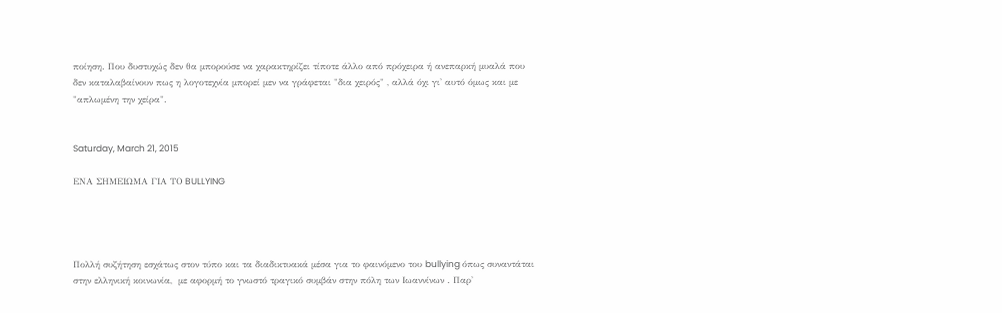ποίηση. Που δυστυχώς δεν θα μπορούσε να χαρακτηρίζει τίποτε άλλο από πρόχειρα ή ανεπαρκή μυαλά που δεν καταλαβαίνουν πως η λογοτεχνία μπορεί μεν να γράφεται "δια χειρός" , αλλά όχι γι' αυτό όμως και με "απλωμένη την χείρα".


Saturday, March 21, 2015

ΕΝΑ ΣΗΜΕΙΩΜΑ ΓΙΑ ΤΟ BULLYING




Πολλή συζήτηση εσχάτως στον τύπο και τα διαδικτυακά μέσα για το φαινόμενο του bullying όπως συναντάται στην ελληνική κοινωνία,  με αφορμή το γνωστό τραγικό συμβάν στην πόλη των Ιωαννίνων . Παρ'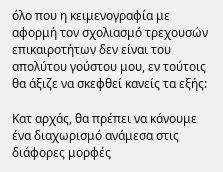όλο που η κειμενογραφία με αφορμή τον σχολιασμό τρεχουσών επικαιροτήτων δεν είναι του απολύτου γούστου μου, εν τούτοις θα άξιζε να σκεφθεί κανείς τα εξής:

Κατ αρχάς, θα πρέπει να κάνουμε ένα διαχωρισμό ανάμεσα στις διάφορες μορφές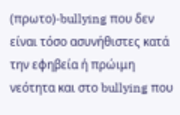(πρωτο)-bullying που δεν είναι τόσο ασυνήθιστες κατά την εφηβεία ή πρώιμη νεότητα και στο bullying που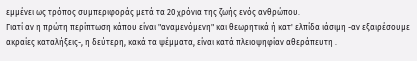εμμένει ως τρόπος συμπεριφοράς μετά τα 20 χρόνια της ζωής ενός ανθρώπου.
Γιατί αν η πρώτη περίπτωση κάπου είναι "αναμενόμενη" και θεωρητικά ή κατ' ελπίδα ιάσιμη -αν εξαιρέσουμε ακραίες καταλήξεις-, η δεύτερη, κακά τα ψέμματα, είναι κατά πλειοψηφίαν αθεράπευτη .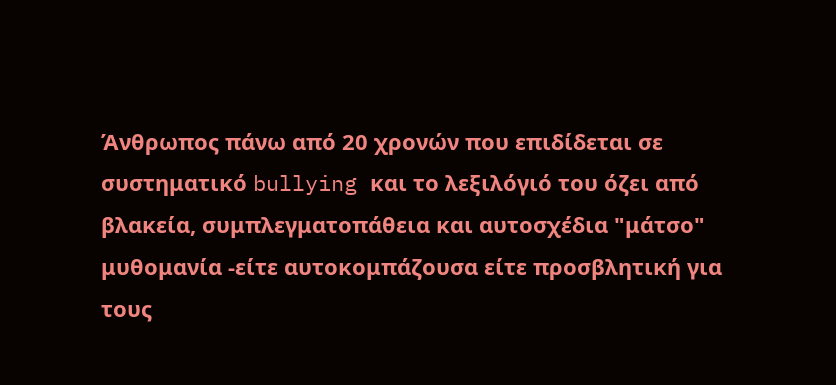Άνθρωπος πάνω από 20 χρονών που επιδίδεται σε συστηματικό bullying και το λεξιλόγιό του όζει από βλακεία, συμπλεγματοπάθεια και αυτοσχέδια "μάτσο" μυθομανία -είτε αυτοκομπάζουσα είτε προσβλητική για τους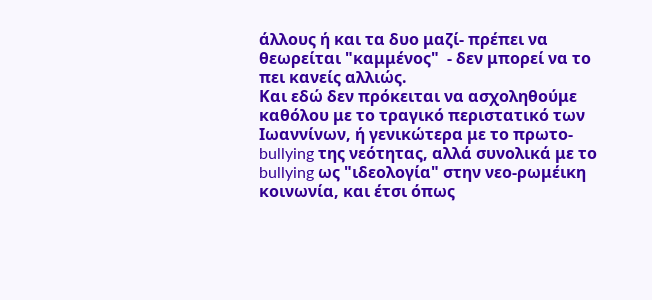άλλους ή και τα δυο μαζί- πρέπει να θεωρείται "καμμένος"  - δεν μπορεί να το πει κανείς αλλιώς.
Και εδώ δεν πρόκειται να ασχοληθούμε καθόλου με το τραγικό περιστατικό των Ιωαννίνων, ή γενικώτερα με το πρωτο-bullying της νεότητας, αλλά συνολικά με το bullying ως "ιδεολογία" στην νεο-ρωμέικη κοινωνία, και έτσι όπως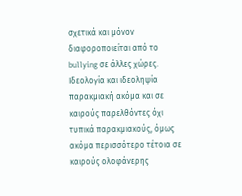σχετικά και μόνον διαφοροποιείται από το bullying σε άλλες χώρες. Ιδεολογία και ιδεοληψία παρακμιακή ακόμα και σε καιρούς παρελθόντες όχι τυπικά παρακμιακούς, όμως ακόμα περισσότερο τέτοια σε καιρούς ολοφάνερης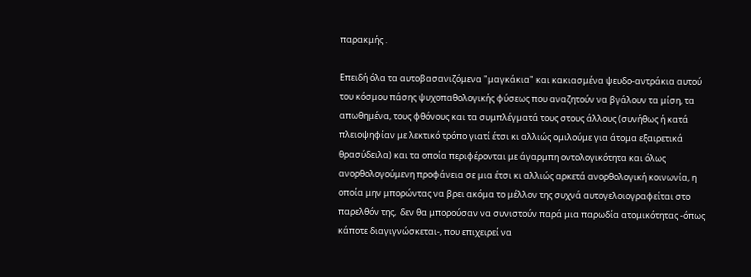παρακμής .

Επειδή όλα τα αυτοβασανιζόμενα "μαγκάκια" και κακιασμένα ψευδο-αντράκια αυτού του κόσμου πάσης ψυχοπαθολογικής φύσεως που αναζητούν να βγάλουν τα μίση, τα απωθημένα, τους φθόνους και τα συμπλέγματά τους στους άλλους (συνήθως ή κατά πλειοψηφίαν με λεκτικό τρόπο γιατί έτσι κι αλλιώς ομιλούμε για άτομα εξαιρετικά θρασύδειλα) και τα οποία περιφέρονται με άγαρμπη οντολογικότητα και όλως ανορθολογούμενη προφάνεια σε μια έτσι κι αλλιώς αρκετά ανορθολογική κοινωνία, η οποία μην μπορώντας να βρει ακόμα το μέλλον της συχνά αυτογελοιογραφείται στο παρελθόν της,  δεν θα μπορούσαν να συνιστούν παρά μια παρωδία ατομικότητας -όπως κάποτε διαγιγνώσκεται-, που επιχειρεί να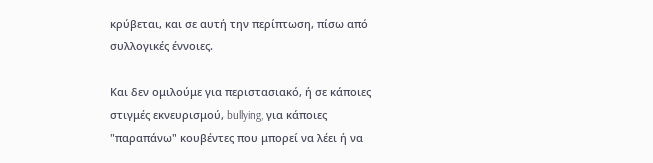κρύβεται, και σε αυτή την περίπτωση, πίσω από συλλογικές έννοιες.

Και δεν ομιλούμε για περιστασιακό, ή σε κάποιες στιγμές εκνευρισμού, bullying, για κάποιες "παραπάνω" κουβέντες που μπορεί να λέει ή να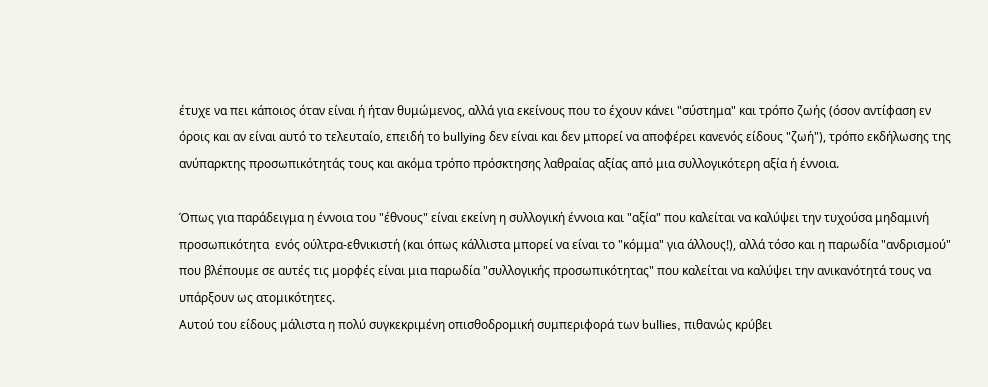έτυχε να πει κάποιος όταν είναι ή ήταν θυμώμενος, αλλά για εκείνους που το έχουν κάνει "σύστημα" και τρόπο ζωής (όσον αντίφαση εν όροις και αν είναι αυτό το τελευταίο, επειδή το bullying δεν είναι και δεν μπορεί να αποφέρει κανενός είδους "ζωή"), τρόπο εκδήλωσης της ανύπαρκτης προσωπικότητάς τους και ακόμα τρόπο πρόσκτησης λαθραίας αξίας από μια συλλογικότερη αξία ή έννοια.

Όπως για παράδειγμα η έννοια του "έθνους" είναι εκείνη η συλλογική έννοια και "αξία" που καλείται να καλύψει την τυχούσα μηδαμινή προσωπικότητα  ενός ούλτρα-εθνικιστή (και όπως κάλλιστα μπορεί να είναι το "κόμμα" για άλλους!), αλλά τόσο και η παρωδία "ανδρισμού" που βλέπουμε σε αυτές τις μορφές είναι μια παρωδία "συλλογικής προσωπικότητας" που καλείται να καλύψει την ανικανότητά τους να υπάρξουν ως ατομικότητες.
Αυτού του είδους μάλιστα η πολύ συγκεκριμένη οπισθοδρομική συμπεριφορά των bullies, πιθανώς κρύβει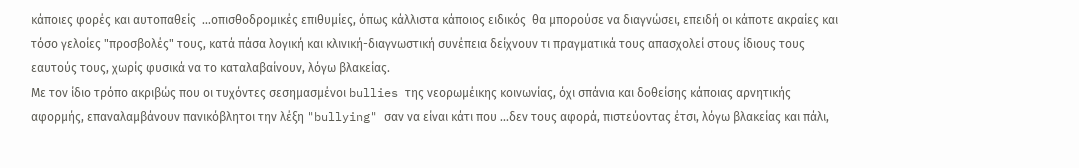κάποιες φορές και αυτοπαθείς  ...οπισθοδρομικές επιθυμίες, όπως κάλλιστα κάποιος ειδικός  θα μπορούσε να διαγνώσει, επειδή οι κάποτε ακραίες και τόσο γελοίες "προσβολές" τους, κατά πάσα λογική και κλινική-διαγνωστική συνέπεια δείχνουν τι πραγματικά τους απασχολεί στους ίδιους τους εαυτούς τους, χωρίς φυσικά να το καταλαβαίνουν, λόγω βλακείας.
Με τον ίδιο τρόπο ακριβώς που οι τυχόντες σεσημασμένοι bullies της νεορωμέικης κοινωνίας, όχι σπάνια και δοθείσης κάποιας αρνητικής αφορμής, επαναλαμβάνουν πανικόβλητοι την λέξη "bullying" σαν να είναι κάτι που ...δεν τους αφορά, πιστεύοντας έτσι, λόγω βλακείας και πάλι,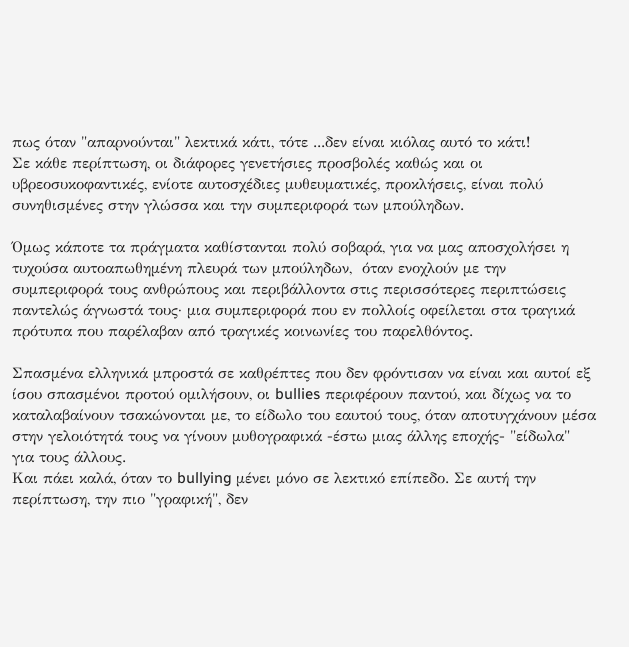πως όταν "απαρνούνται" λεκτικά κάτι, τότε ...δεν είναι κιόλας αυτό το κάτι!
Σε κάθε περίπτωση, οι διάφορες γενετήσιες προσβολές καθώς και οι υβρεοσυκοφαντικές, ενίοτε αυτοσχέδιες μυθευματικές, προκλήσεις, είναι πολύ συνηθισμένες στην γλώσσα και την συμπεριφορά των μπούληδων.

Όμως κάποτε τα πράγματα καθίστανται πολύ σοβαρά, για να μας αποσχολήσει η τυχούσα αυτοαπωθημένη πλευρά των μπούληδων,  όταν ενοχλούν με την συμπεριφορά τους ανθρώπους και περιβάλλοντα στις περισσότερες περιπτώσεις παντελώς άγνωστά τους· μια συμπεριφορά που εν πολλοίς οφείλεται στα τραγικά πρότυπα που παρέλαβαν από τραγικές κοινωνίες του παρελθόντος.

Σπασμένα ελληνικά μπροστά σε καθρέπτες που δεν φρόντισαν να είναι και αυτοί εξ ίσου σπασμένοι προτού ομιλήσουν, οι bullies περιφέρουν παντού, και δίχως να το καταλαβαίνουν τσακώνονται με, το είδωλο του εαυτού τους, όταν αποτυγχάνουν μέσα στην γελοιότητά τους να γίνουν μυθογραφικά -έστω μιας άλλης εποχής- "είδωλα" για τους άλλους.
Και πάει καλά, όταν το bullying μένει μόνο σε λεκτικό επίπεδο. Σε αυτή την περίπτωση, την πιο "γραφική", δεν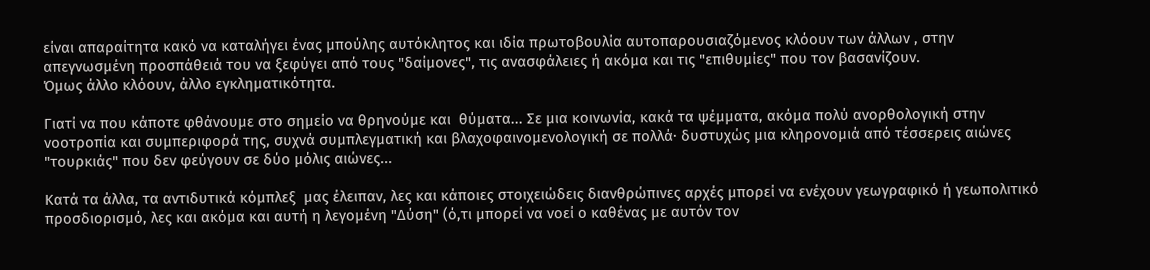είναι απαραίτητα κακό να καταλήγει ένας μπούλης αυτόκλητος και ιδία πρωτοβουλία αυτοπαρουσιαζόμενος κλόουν των άλλων , στην απεγνωσμένη προσπάθειά του να ξεφύγει από τους "δαίμονες", τις ανασφάλειες ή ακόμα και τις "επιθυμίες" που τον βασανίζουν.
Όμως άλλο κλόουν, άλλο εγκληματικότητα.

Γιατί να που κάποτε φθάνουμε στο σημείο να θρηνούμε και  θύματα... Σε μια κοινωνία, κακά τα ψέμματα, ακόμα πολύ ανορθολογική στην νοοτροπία και συμπεριφορά της, συχνά συμπλεγματική και βλαχοφαινομενολογική σε πολλά· δυστυχώς μια κληρονομιά από τέσσερεις αιώνες "τουρκιάς" που δεν φεύγουν σε δύο μόλις αιώνες...

Κατά τα άλλα, τα αντιδυτικά κόμπλεξ  μας έλειπαν, λες και κάποιες στοιχειώδεις διανθρώπινες αρχές μπορεί να ενέχουν γεωγραφικό ή γεωπολιτικό προσδιορισμό, λες και ακόμα και αυτή η λεγομένη "Δύση" (ό,τι μπορεί να νοεί ο καθένας με αυτόν τον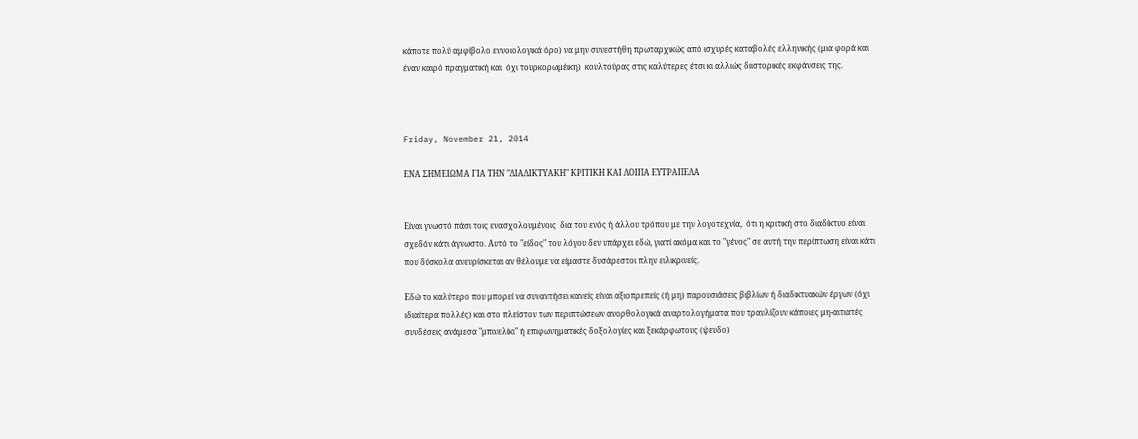κάποτε πολύ αμφίβολο εννοιολογικά όρο) να μην συνεστήθη πρωταρχικώς από ισχυρές καταβολές ελληνικής (μια φορά και έναν καιρό πραγματική και  όχι τουρκορωμέικη)  κουλτούρας στις καλύτερες έτσι κι αλλιώς διιστορικές εκφάνσεις της.



Friday, November 21, 2014

ΕΝΑ ΣΗΜΕΙΩΜΑ ΓΙΑ ΤΗΝ "ΔΙΑΔΙΚΤΥΑΚΗ" ΚΡΙΤΙΚΗ ΚΑΙ ΛΟΙΠΑ ΕΥΤΡΑΠΕΛΑ


Είναι γνωστό πάσι τοις ενασχολουμένοις  δια του ενός ή άλλου τρόπου με την λογοτεχνία,  ότι η κριτική στο διαδίκτυο είναι σχεδόν κάτι άγνωστο. Αυτό το "είδος" του λόγου δεν υπάρχει εδώ, γιατί ακόμα και το "γένος" σε αυτή την περίπτωση είναι κάτι που δύσκολα ανευρίσκεται αν θέλουμε να είμαστε δυσάρεστοι πλην ειλικρινείς.

Εδώ το καλύτερο που μπορεί να συναντήσει κανείς είναι αξιοπρεπείς (ή μη) παρουσιάσεις βιβλίων ή διαδικτυακών έργων (όχι ιδιαίτερα πολλές) και στο πλείστον των περιπτώσεων ανορθολογικά αναρτολογήματα που τραυλίζουν κάποιες μη-αιτιατές συνδέσεις ανάμεσα "μπινελίκι" ή επιφωνηματικές δοξολογίες και ξεκάρφωτους (ψευδο)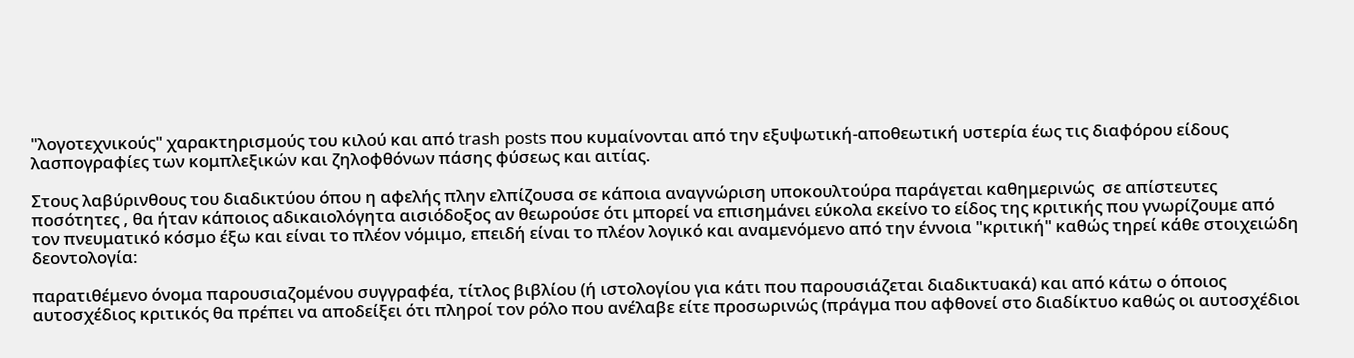"λογοτεχνικούς" χαρακτηρισμούς του κιλού και από trash posts που κυμαίνονται από την εξυψωτική-αποθεωτική υστερία έως τις διαφόρου είδους λασπογραφίες των κομπλεξικών και ζηλοφθόνων πάσης φύσεως και αιτίας.

Στους λαβύρινθους του διαδικτύου όπου η αφελής πλην ελπίζουσα σε κάποια αναγνώριση υποκουλτούρα παράγεται καθημερινώς  σε απίστευτες ποσότητες , θα ήταν κάποιος αδικαιολόγητα αισιόδοξος αν θεωρούσε ότι μπορεί να επισημάνει εύκολα εκείνο το είδος της κριτικής που γνωρίζουμε από τον πνευματικό κόσμο έξω και είναι το πλέον νόμιμο, επειδή είναι το πλέον λογικό και αναμενόμενο από την έννοια "κριτική" καθώς τηρεί κάθε στοιχειώδη δεοντολογία:

παρατιθέμενο όνομα παρουσιαζομένου συγγραφέα, τίτλος βιβλίου (ή ιστολογίου για κάτι που παρουσιάζεται διαδικτυακά) και από κάτω ο όποιος αυτοσχέδιος κριτικός θα πρέπει να αποδείξει ότι πληροί τον ρόλο που ανέλαβε είτε προσωρινώς (πράγμα που αφθονεί στο διαδίκτυο καθώς οι αυτοσχέδιοι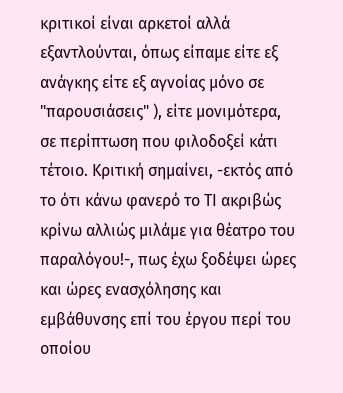κριτικοί είναι αρκετοί αλλά εξαντλούνται, όπως είπαμε είτε εξ ανάγκης είτε εξ αγνοίας μόνο σε "παρουσιάσεις" ), είτε μονιμότερα, σε περίπτωση που φιλοδοξεί κάτι τέτοιο. Κριτική σημαίνει, -εκτός από το ότι κάνω φανερό το ΤΙ ακριβώς κρίνω αλλιώς μιλάμε για θέατρο του παραλόγου!-, πως έχω ξοδέψει ώρες και ώρες ενασχόλησης και εμβάθυνσης επί του έργου περί του οποίου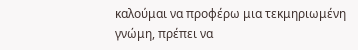καλούμαι να προφέρω μια τεκμηριωμένη γνώμη, πρέπει να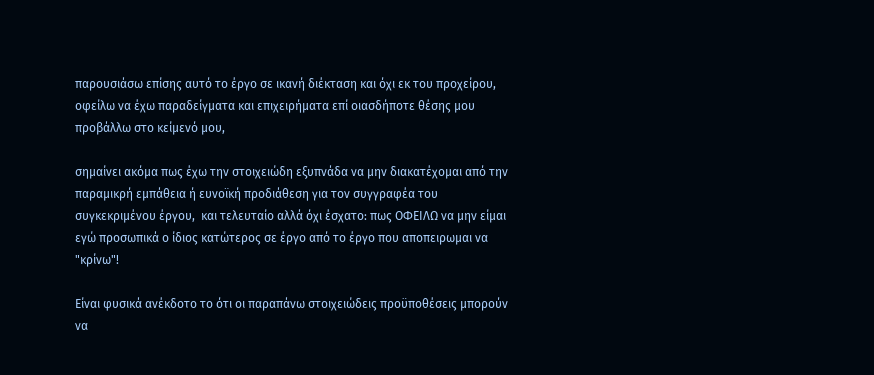παρουσιάσω επίσης αυτό το έργο σε ικανή διέκταση και όχι εκ του προχείρου, οφείλω να έχω παραδείγματα και επιχειρήματα επί οιασδήποτε θέσης μου προβάλλω στο κείμενό μου,

σημαίνει ακόμα πως έχω την στοιχειώδη εξυπνάδα να μην διακατέχομαι από την παραμικρή εμπάθεια ή ευνοϊκή προδιάθεση για τον συγγραφέα του συγκεκριμένου έργου,  και τελευταίο αλλά όχι έσχατο: πως ΟΦΕΙΛΩ να μην είμαι εγώ προσωπικά ο ίδιος κατώτερος σε έργο από το έργο που αποπειρωμαι να  "κρίνω"!

Είναι φυσικά ανέκδοτο το ότι οι παραπάνω στοιχειώδεις προϋποθέσεις μπορούν να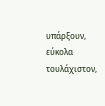υπάρξουν, εύκολα τουλάχιστον,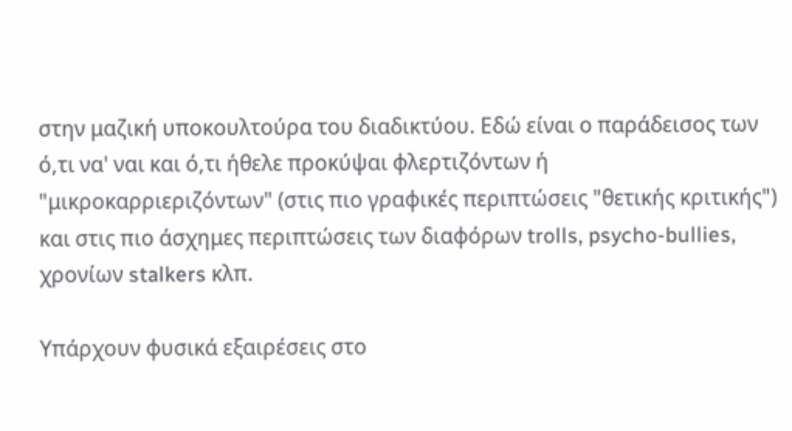στην μαζική υποκουλτούρα του διαδικτύου. Εδώ είναι ο παράδεισος των ό,τι να' ναι και ό,τι ήθελε προκύψαι φλερτιζόντων ή "μικροκαρριεριζόντων" (στις πιο γραφικές περιπτώσεις "θετικής κριτικής") και στις πιο άσχημες περιπτώσεις των διαφόρων trolls, psycho-bullies, χρονίων stalkers κλπ.

Υπάρχουν φυσικά εξαιρέσεις στο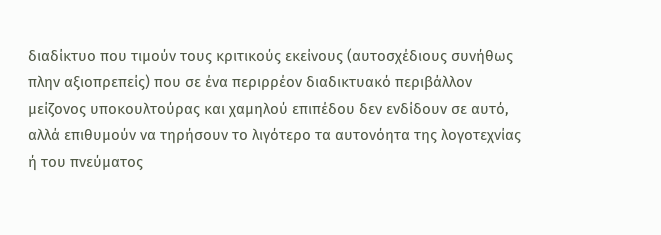διαδίκτυο που τιμούν τους κριτικούς εκείνους (αυτοσχέδιους συνήθως πλην αξιοπρεπείς) που σε ένα περιρρέον διαδικτυακό περιβάλλον μείζονος υποκουλτούρας και χαμηλού επιπέδου δεν ενδίδουν σε αυτό, αλλά επιθυμούν να τηρήσουν το λιγότερο τα αυτονόητα της λογοτεχνίας ή του πνεύματος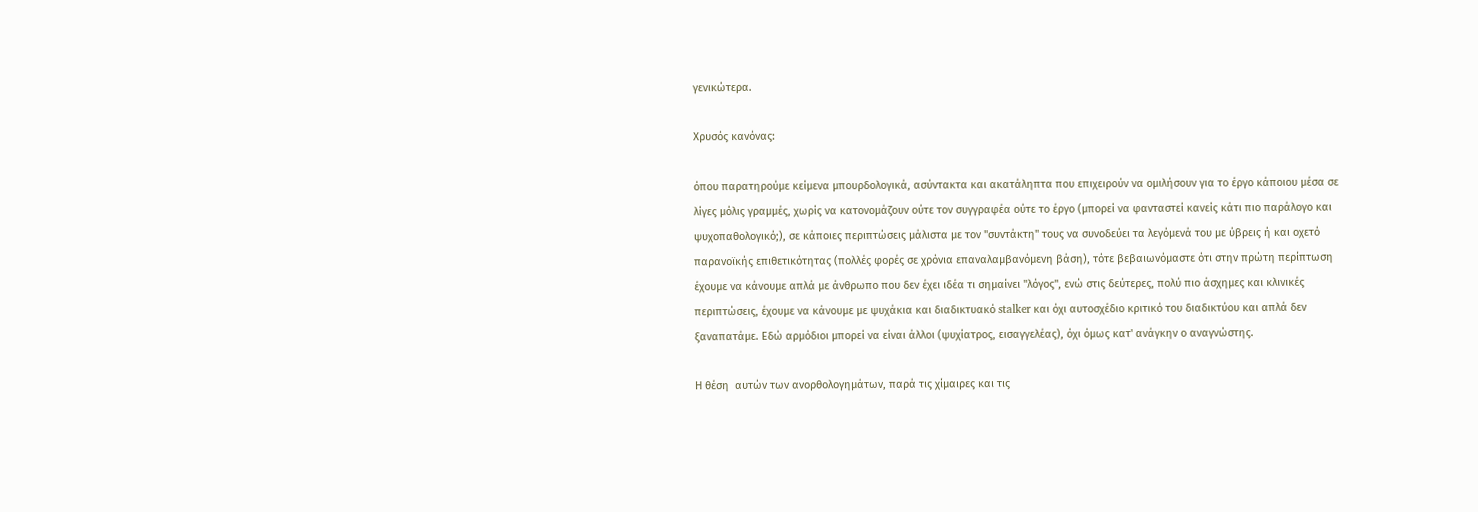γενικώτερα.

Χρυσός κανόνας:

όπου παρατηρούμε κείμενα μπουρδολογικά, ασύντακτα και ακατάληπτα που επιχειρούν να ομιλήσουν για το έργο κάποιου μέσα σε λίγες μόλις γραμμές, χωρίς να κατονομάζουν ούτε τον συγγραφέα ούτε το έργο (μπορεί να φανταστεί κανείς κάτι πιο παράλογο και ψυχοπαθολογικό;), σε κάποιες περιπτώσεις μάλιστα με τον "συντάκτη" τους να συνοδεύει τα λεγόμενά του με ύβρεις ή και οχετό παρανοϊκής επιθετικότητας (πολλές φορές σε χρόνια επαναλαμβανόμενη βάση), τότε βεβαιωνόμαστε ότι στην πρώτη περίπτωση έχουμε να κάνουμε απλά με άνθρωπο που δεν έχει ιδέα τι σημαίνει "λόγος", ενώ στις δεύτερες, πολύ πιο άσχημες και κλινικές περιπτώσεις, έχουμε να κάνουμε με ψυχάκια και διαδικτυακό stalker και όχι αυτοσχέδιο κριτικό του διαδικτύου και απλά δεν ξαναπατάμε. Εδώ αρμόδιοι μπορεί να είναι άλλοι (ψυχίατρος, εισαγγελέας), όχι όμως κατ' ανάγκην ο αναγνώστης.

Η θέση  αυτών των ανορθολογημάτων, παρά τις χίμαιρες και τις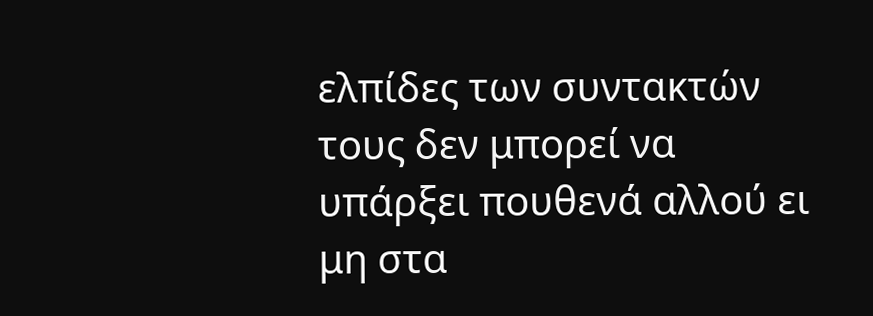ελπίδες των συντακτών τους δεν μπορεί να υπάρξει πουθενά αλλού ει μη στα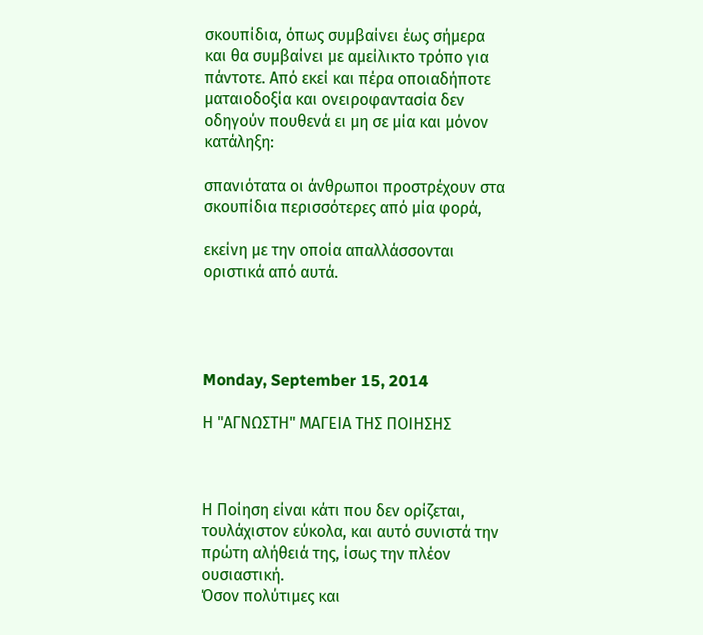σκουπίδια, όπως συμβαίνει έως σήμερα και θα συμβαίνει με αμείλικτο τρόπο για πάντοτε. Από εκεί και πέρα οποιαδήποτε ματαιοδοξία και ονειροφαντασία δεν οδηγούν πουθενά ει μη σε μία και μόνον κατάληξη:

σπανιότατα οι άνθρωποι προστρέχουν στα σκουπίδια περισσότερες από μία φορά,

εκείνη με την οποία απαλλάσσονται οριστικά από αυτά.




Monday, September 15, 2014

Η "ΑΓΝΩΣΤΗ" ΜΑΓΕΙΑ ΤΗΣ ΠΟΙΗΣΗΣ



Η Ποίηση είναι κάτι που δεν ορίζεται, τουλάχιστον εύκολα, και αυτό συνιστά την πρώτη αλήθειά της, ίσως την πλέον ουσιαστική.
Όσον πολύτιμες και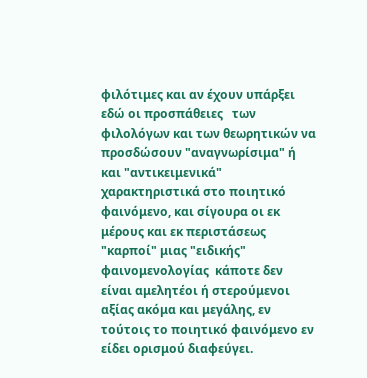φιλότιμες και αν έχουν υπάρξει εδώ οι προσπάθειες   των φιλολόγων και των θεωρητικών να προσδώσουν "αναγνωρίσιμα" ή  και "αντικειμενικά" χαρακτηριστικά στο ποιητικό φαινόμενο, και σίγουρα οι εκ μέρους και εκ περιστάσεως "καρποί" μιας "ειδικής" φαινομενολογίας  κάποτε δεν είναι αμελητέοι ή στερούμενοι αξίας ακόμα και μεγάλης, εν τούτοις το ποιητικό φαινόμενο εν είδει ορισμού διαφεύγει.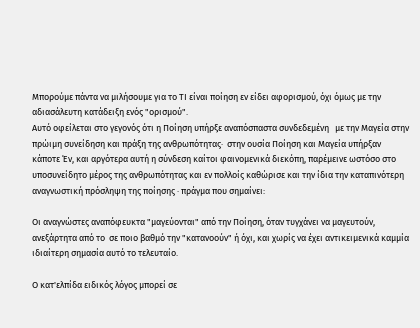Μπορούμε πάντα να μιλήσουμε για το ΤΙ είναι ποίηση εν είδει αφορισμού, όχι όμως με την αδιασάλευτη κατάδειξη ενός "ορισμού".
Αυτό οφείλεται στο γεγονός ότι η Ποίηση υπήρξε αναπόσπαστα συνδεδεμένη   με την Μαγεία στην πρώιμη συνείδηση και πράξη της ανθρωπότητας·  στην ουσία Ποίηση και Μαγεία υπήρξαν κάποτε Έν, και αργότερα αυτή η σύνδεση καίτοι φαινομενικά διεκόπη, παρέμεινε ωστόσο στο υποσυνείδητο μέρος της ανθρωπότητας και εν πολλοίς καθώρισε και την ίδια την καταπινότερη αναγνωστική πρόσληψη της ποίησης · πράγμα που σημαίνει:

Οι αναγνώστες αναπόφευκτα "μαγεύονται" από την Ποίηση, όταν τυγχάνει να μαγευτούν, ανεξάρτητα από το  σε ποιο βαθμό την "κατανοούν" ή όχι, και χωρίς να έχει αντικειμενικά καμμία ιδιαίτερη σημασία αυτό το τελευταίο.

Ο κατ'ελπίδα ειδικός λόγος μπορεί σε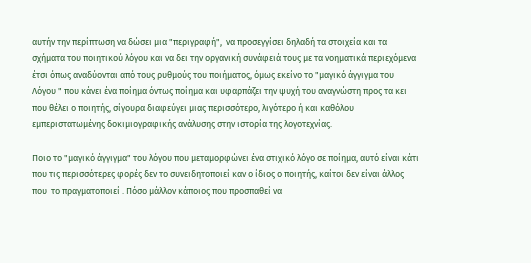αυτήν την περίπτωση να δώσει μια "περιγραφή",  να προσεγγίσει δηλαδή τα στοιχεία και τα σχήματα του ποιητικού λόγου και να δει την οργανική συνάφειά τους με τα νοηματικά περιεχόμενα έτσι όπως αναδύονται από τους ρυθμούς του ποιήματος, όμως εκείνο το "μαγικό άγγιγμα του Λόγου " που κάνει ένα ποίημα όντως ποίημα και υφαρπάζει την ψυχή του αναγνώστη προς τα κει που θέλει ο ποιητής, σίγουρα διαφεύγει μιας περισσότερο, λιγότερο ή και καθόλου εμπεριστατωμένης δοκιμιογραφικής ανάλυσης στην ιστορία της λογοτεχνίας.

Ποιο το "μαγικό άγγιγμα" του λόγου που μεταμορφώνει ένα στιχικό λόγο σε ποίημα, αυτό είναι κάτι που τις περισσότερες φορές δεν το συνειδητοποιεί καν ο ίδιος ο ποιητής, καίτοι δεν είναι άλλος που  το πραγματοποιεί . Πόσο μάλλον κάποιος που προσπαθεί να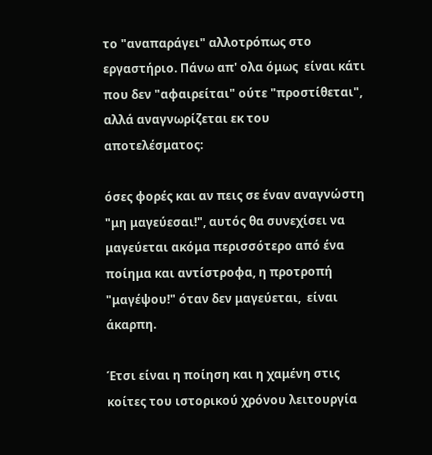το "αναπαράγει" αλλοτρόπως στο εργαστήριο. Πάνω απ' ολα όμως  είναι κάτι που δεν "αφαιρείται" ούτε "προστίθεται", αλλά αναγνωρίζεται εκ του αποτελέσματος:

όσες φορές και αν πεις σε έναν αναγνώστη "μη μαγεύεσαι!", αυτός θα συνεχίσει να μαγεύεται ακόμα περισσότερο από ένα ποίημα και αντίστροφα, η προτροπή "μαγέψου!" όταν δεν μαγεύεται,  είναι άκαρπη.

Έτσι είναι η ποίηση και η χαμένη στις κοίτες του ιστορικού χρόνου λειτουργία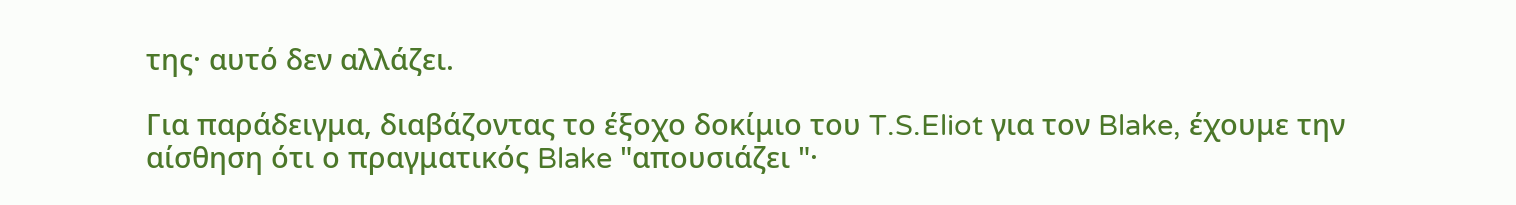της· αυτό δεν αλλάζει.

Για παράδειγμα, διαβάζοντας το έξοχο δοκίμιο του T.S.Eliot για τον Blake, έχουμε την αίσθηση ότι ο πραγματικός Blake "απουσιάζει "·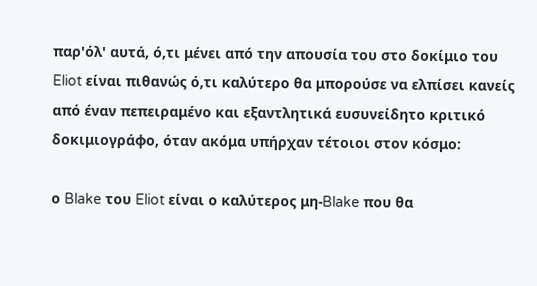παρ'όλ' αυτά, ό,τι μένει από την απουσία του στο δοκίμιο του Eliot είναι πιθανώς ό,τι καλύτερο θα μπορούσε να ελπίσει κανείς από έναν πεπειραμένο και εξαντλητικά ευσυνείδητο κριτικό δοκιμιογράφο, όταν ακόμα υπήρχαν τέτοιοι στον κόσμο:

ο Blake του Eliot είναι ο καλύτερος μη-Blake που θα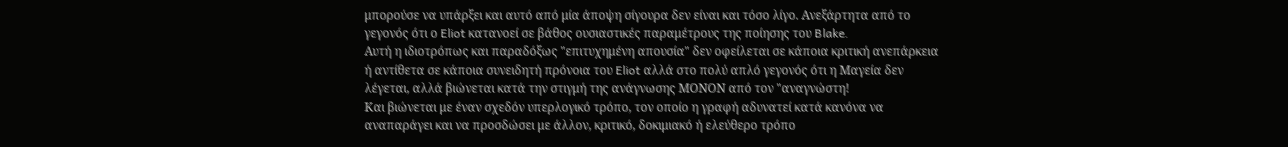μπορούσε να υπάρξει και αυτό από μία άποψη σίγουρα δεν είναι και τόσο λίγο. Ανεξάρτητα από το γεγονός ότι ο Eliot κατανοεί σε βάθος ουσιαστικές παραμέτρους της ποίησης του Blake.
Aυτή η ιδιοτρόπως και παραδόξως "επιτυχημένη απουσία" δεν οφείλεται σε κάποια κριτική ανεπάρκεια ή αντίθετα σε κάποια συνειδητή πρόνοια του Eliot αλλά στο πολύ απλό γεγονός ότι η Μαγεία δεν λέγεται, αλλά βιώνεται κατά την στιγμή της ανάγνωσης ΜΟΝΟΝ από τον "αναγνώστη!
Και βιώνεται με έναν σχεδόν υπερλογικό τρόπο, τον οποίο η γραφή αδυνατεί κατά κανόνα να αναπαράγει και να προσδώσει με άλλον, κριτικό, δοκιμιακό ή ελεύθερο τρόπο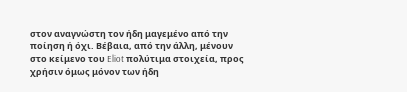στον αναγνώστη τον ήδη μαγεμένο από την ποίηση ή όχι. Βέβαια, από την άλλη, μένουν στο κείμενο του Eliot πολύτιμα στοιχεία, προς χρήσιν όμως μόνον των ήδη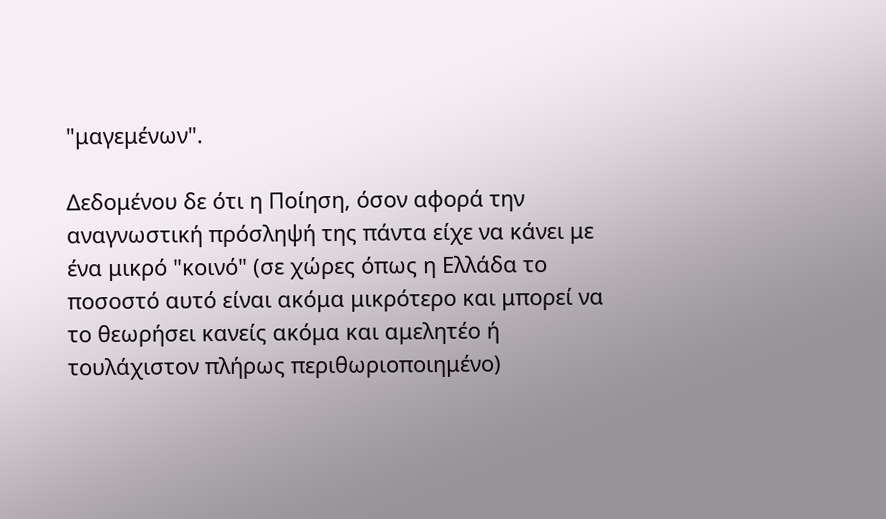"μαγεμένων".

Δεδομένου δε ότι η Ποίηση, όσον αφορά την αναγνωστική πρόσληψή της πάντα είχε να κάνει με ένα μικρό "κοινό" (σε χώρες όπως η Ελλάδα το ποσοστό αυτό είναι ακόμα μικρότερο και μπορεί να το θεωρήσει κανείς ακόμα και αμελητέο ή τουλάχιστον πλήρως περιθωριοποιημένο)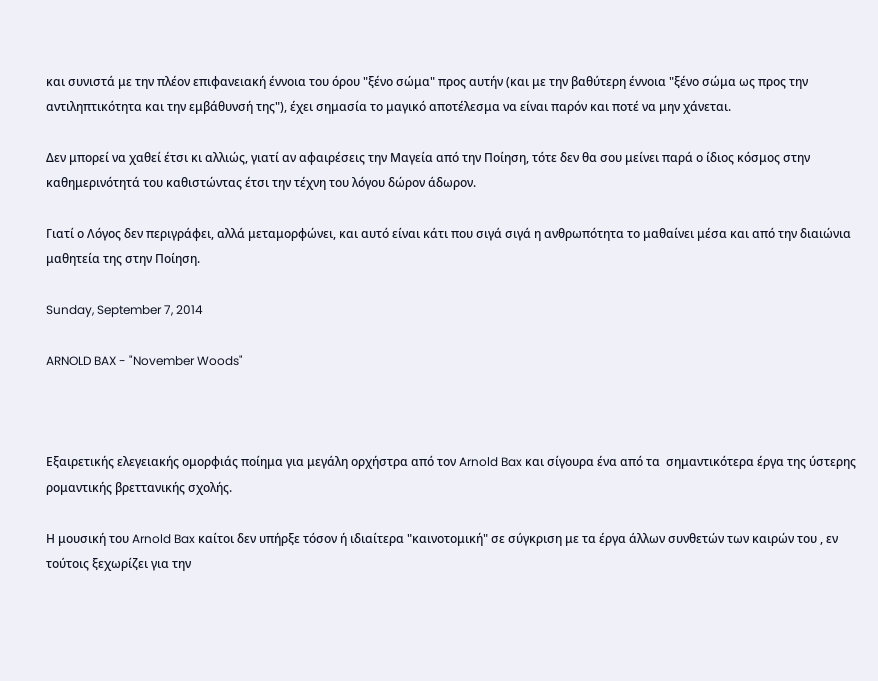και συνιστά με την πλέον επιφανειακή έννοια του όρου "ξένο σώμα" προς αυτήν (και με την βαθύτερη έννοια "ξένο σώμα ως προς την αντιληπτικότητα και την εμβάθυνσή της"), έχει σημασία το μαγικό αποτέλεσμα να είναι παρόν και ποτέ να μην χάνεται.

Δεν μπορεί να χαθεί έτσι κι αλλιώς, γιατί αν αφαιρέσεις την Μαγεία από την Ποίηση, τότε δεν θα σου μείνει παρά ο ίδιος κόσμος στην καθημερινότητά του καθιστώντας έτσι την τέχνη του λόγου δώρον άδωρον.

Γιατί ο Λόγος δεν περιγράφει, αλλά μεταμορφώνει, και αυτό είναι κάτι που σιγά σιγά η ανθρωπότητα το μαθαίνει μέσα και από την διαιώνια μαθητεία της στην Ποίηση.

Sunday, September 7, 2014

ARNOLD BAX - "November Woods"



Εξαιρετικής ελεγειακής ομορφιάς ποίημα για μεγάλη ορχήστρα από τον Arnold Bax και σίγουρα ένα από τα  σημαντικότερα έργα της ύστερης ρομαντικής βρεττανικής σχολής.

Η μουσική του Arnold Bax καίτοι δεν υπήρξε τόσον ή ιδιαίτερα "καινοτομική" σε σύγκριση με τα έργα άλλων συνθετών των καιρών του , εν τούτοις ξεχωρίζει για την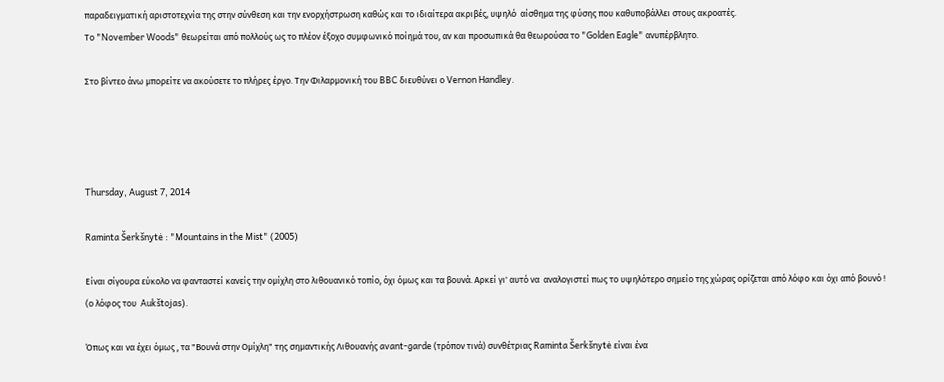παραδειγματική αριστοτεχνία της στην σύνθεση και την ενορχήστρωση καθώς και το ιδιαίτερα ακριβές, υψηλό  αίσθημα της φύσης που καθυποβάλλει στους ακροατές.
Το "November Woods" θεωρείται από πολλούς ως το πλέον έξοχο συμφωνικό ποίημά του, αν και προσωπικά θα θεωρούσα το "Golden Eagle" ανυπέρβλητο.

Στο βίντεο άνω μπορείτε να ακούσετε το πλήρες έργο. Την Φιλαρμονική του BBC διευθύνει ο Vernon Handley.




Thursday, August 7, 2014

Raminta Šerkšnytė : "Mountains in the Mist" (2005)

Είναι σίγουρα εύκολο να φανταστεί κανείς την ομίχλη στο λιθουανικό τοπίο, όχι όμως και τα βουνά. Αρκεί γι' αυτό να  αναλογιστεί πως το υψηλότερο σημείο της χώρας ορίζεται από λόφο και όχι από βουνό ! (ο λόφος του  Aukštojas).

Όπως και να έχει όμως , τα "Βουνά στην Ομίχλη" της σημαντικής Λιθουανής avant-garde (τρόπον τινά) συνθέτριας Raminta Šerkšnytė είναι ένα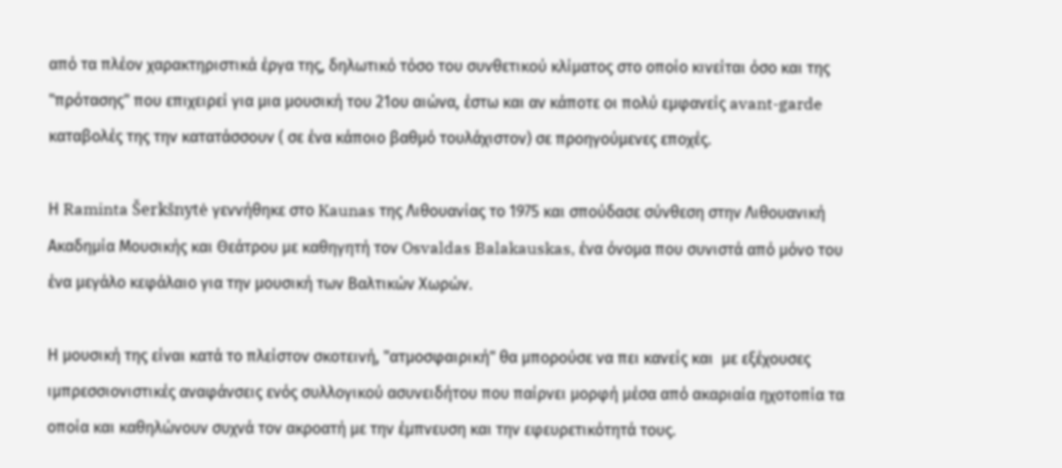από τα πλέον χαρακτηριστικά έργα της, δηλωτικό τόσο του συνθετικού κλίματος στο οποίο κινείται όσο και της "πρότασης" που επιχειρεί για μια μουσική του 21ου αιώνα, έστω και αν κάποτε οι πολύ εμφανείς avant-garde καταβολές της την κατατάσσουν ( σε ένα κάποιο βαθμό τουλάχιστον) σε προηγούμενες εποχές.

Η Raminta Šerkšnytė γεννήθηκε στο Kaunas της Λιθουανίας το 1975 και σπούδασε σύνθεση στην Λιθουανική Ακαδημία Μουσικής και Θεάτρου με καθηγητή τον Osvaldas Balakauskas, ένα όνομα που συνιστά από μόνο του ένα μεγάλο κεφάλαιο για την μουσική των Βαλτικών Χωρών.

Η μουσική της είναι κατά το πλείστον σκοτεινή, "ατμοσφαιρική" θα μπορούσε να πει κανείς και  με εξέχουσες ιμπρεσσιονιστικές αναφάνσεις ενός συλλογικού ασυνειδήτου που παίρνει μορφή μέσα από ακαριαία ηχοτοπία τα οποία και καθηλώνουν συχνά τον ακροατή με την έμπνευση και την εφευρετικότητά τους.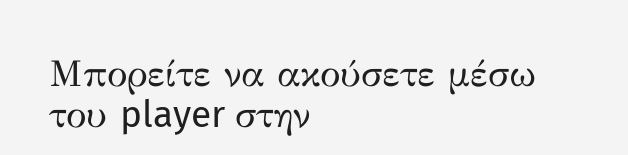Μπορείτε να ακούσετε μέσω του player στην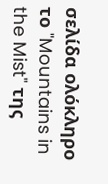σελίδα ολόκληρο το "Mountains in the Mist" της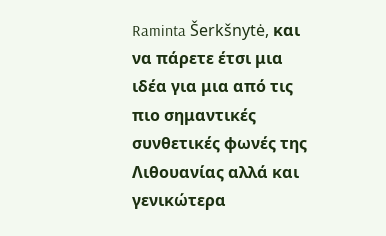Raminta Šerkšnytė, και να πάρετε έτσι μια ιδέα για μια από τις πιο σημαντικές συνθετικές φωνές της Λιθουανίας αλλά και γενικώτερα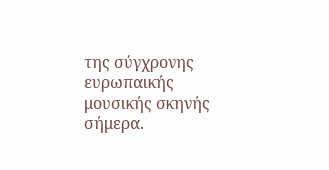της σύγχρονης ευρωπαικής μουσικής σκηνής σήμερα.